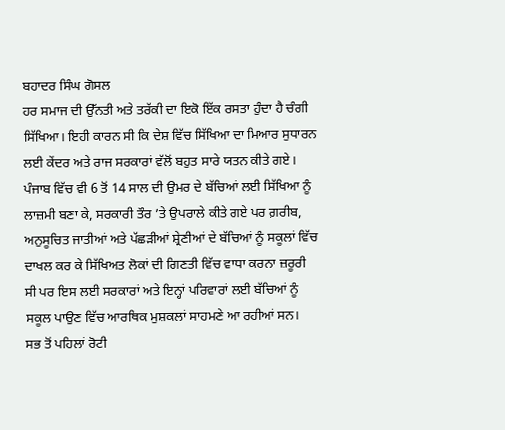ਬਹਾਦਰ ਸਿੰਘ ਗੋਸਲ
ਹਰ ਸਮਾਜ ਦੀ ਉੱਨਤੀ ਅਤੇ ਤਰੱਕੀ ਦਾ ਇਕੋ ਇੱਕ ਰਸਤਾ ਹੁੰਦਾ ਹੈ ਚੰਗੀ ਸਿੱਖਿਆ। ਇਹੀ ਕਾਰਨ ਸੀ ਕਿ ਦੇਸ਼ ਵਿੱਚ ਸਿੱਖਿਆ ਦਾ ਮਿਆਰ ਸੁਧਾਰਨ ਲਈ ਕੇਂਦਰ ਅਤੇ ਰਾਜ ਸਰਕਾਰਾਂ ਵੱਲੋਂ ਬਹੁਤ ਸਾਰੇ ਯਤਨ ਕੀਤੇ ਗਏ। ਪੰਜਾਬ ਵਿੱਚ ਵੀ 6 ਤੋਂ 14 ਸਾਲ ਦੀ ਉਮਰ ਦੇ ਬੱਚਿਆਂ ਲਈ ਸਿੱਖਿਆ ਨੂੰ ਲਾਜ਼ਮੀ ਬਣਾ ਕੇ, ਸਰਕਾਰੀ ਤੌਰ ’ਤੇ ਉਪਰਾਲੇ ਕੀਤੇ ਗਏ ਪਰ ਗ਼ਰੀਬ, ਅਨੁਸੂਚਿਤ ਜਾਤੀਆਂ ਅਤੇ ਪੱਛੜੀਆਂ ਸ਼੍ਰੇਣੀਆਂ ਦੇ ਬੱਚਿਆਂ ਨੂੰ ਸਕੂਲਾਂ ਵਿੱਚ ਦਾਖਲ ਕਰ ਕੇ ਸਿੱਖਿਅਤ ਲੋਕਾਂ ਦੀ ਗਿਣਤੀ ਵਿੱਚ ਵਾਧਾ ਕਰਨਾ ਜ਼ਰੂਰੀ ਸੀ ਪਰ ਇਸ ਲਈ ਸਰਕਾਰਾਂ ਅਤੇ ਇਨ੍ਹਾਂ ਪਰਿਵਾਰਾਂ ਲਈ ਬੱਚਿਆਂ ਨੂੰ ਸਕੂਲ ਪਾਉਣ ਵਿੱਚ ਆਰਥਿਕ ਮੁਸ਼ਕਲਾਂ ਸਾਹਮਣੇ ਆ ਰਹੀਆਂ ਸਨ।
ਸਭ ਤੋਂ ਪਹਿਲਾਂ ਰੋਟੀ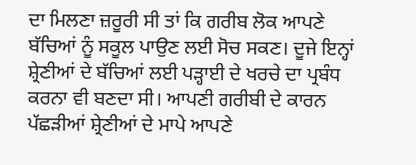ਦਾ ਮਿਲਣਾ ਜ਼ਰੂਰੀ ਸੀ ਤਾਂ ਕਿ ਗਰੀਬ ਲੋਕ ਆਪਣੇ ਬੱਚਿਆਂ ਨੂੰ ਸਕੂਲ ਪਾਉਣ ਲਈ ਸੋਚ ਸਕਣ। ਦੂਜੇ ਇਨ੍ਹਾਂ ਸ਼੍ਰੇਣੀਆਂ ਦੇ ਬੱਚਿਆਂ ਲਈ ਪੜ੍ਹਾਈ ਦੇ ਖਰਚੇ ਦਾ ਪ੍ਰਬੰਧ ਕਰਨਾ ਵੀ ਬਣਦਾ ਸੀ। ਆਪਣੀ ਗਰੀਬੀ ਦੇ ਕਾਰਨ ਪੱਛੜੀਆਂ ਸ਼੍ਰੇਣੀਆਂ ਦੇ ਮਾਪੇ ਆਪਣੇ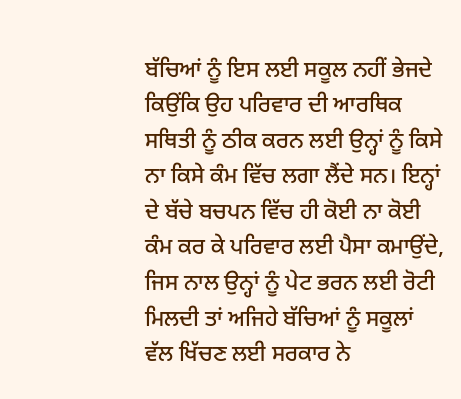ਬੱਚਿਆਂ ਨੂੰ ਇਸ ਲਈ ਸਕੂਲ ਨਹੀਂ ਭੇਜਦੇ ਕਿਉਂਕਿ ਉਹ ਪਰਿਵਾਰ ਦੀ ਆਰਥਿਕ ਸਥਿਤੀ ਨੂੰ ਠੀਕ ਕਰਨ ਲਈ ਉਨ੍ਹਾਂ ਨੂੰ ਕਿਸੇ ਨਾ ਕਿਸੇ ਕੰਮ ਵਿੱਚ ਲਗਾ ਲੈਂਦੇ ਸਨ। ਇਨ੍ਹਾਂ ਦੇ ਬੱਚੇ ਬਚਪਨ ਵਿੱਚ ਹੀ ਕੋਈ ਨਾ ਕੋਈ ਕੰਮ ਕਰ ਕੇ ਪਰਿਵਾਰ ਲਈ ਪੈਸਾ ਕਮਾਉਂਦੇ, ਜਿਸ ਨਾਲ ਉਨ੍ਹਾਂ ਨੂੰ ਪੇਟ ਭਰਨ ਲਈ ਰੋਟੀ ਮਿਲਦੀ ਤਾਂ ਅਜਿਹੇ ਬੱਚਿਆਂ ਨੂੰ ਸਕੂਲਾਂ ਵੱਲ ਖਿੱਚਣ ਲਈ ਸਰਕਾਰ ਨੇ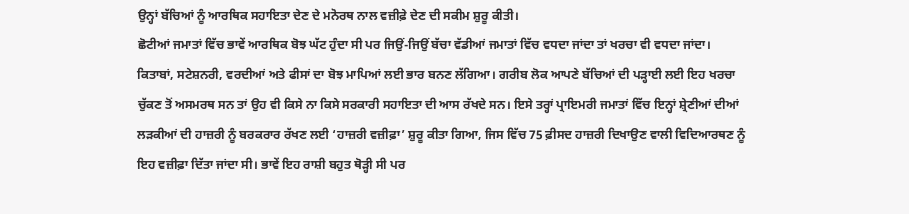ਉਨ੍ਹਾਂ ਬੱਚਿਆਂ ਨੂੰ ਆਰਥਿਕ ਸਹਾਇਤਾ ਦੇਣ ਦੇ ਮਨੋਰਥ ਨਾਲ ਵਜ਼ੀਫ਼ੇ ਦੇਣ ਦੀ ਸਕੀਮ ਸ਼ੁਰੂ ਕੀਤੀ।
ਛੋਟੀਆਂ ਜਮਾਤਾਂ ਵਿੱਚ ਭਾਵੇਂ ਆਰਥਿਕ ਬੋਝ ਘੱਟ ਹੁੰਦਾ ਸੀ ਪਰ ਜਿਉਂ-ਜਿਉਂ ਬੱਚਾ ਵੱਡੀਆਂ ਜਮਾਤਾਂ ਵਿੱਚ ਵਧਦਾ ਜਾਂਦਾ ਤਾਂ ਖਰਚਾ ਵੀ ਵਧਦਾ ਜਾਂਦਾ। ਕਿਤਾਬਾਂ, ਸਟੇਸ਼ਨਰੀ, ਵਰਦੀਆਂ ਅਤੇ ਫੀਸਾਂ ਦਾ ਬੋਝ ਮਾਪਿਆਂ ਲਈ ਭਾਰ ਬਨਣ ਲੱਗਿਆ। ਗਰੀਬ ਲੋਕ ਆਪਣੇ ਬੱਚਿਆਂ ਦੀ ਪੜ੍ਹਾਈ ਲਈ ਇਹ ਖਰਚਾ ਚੁੱਕਣ ਤੋਂ ਅਸਮਰਥ ਸਨ ਤਾਂ ਉਹ ਵੀ ਕਿਸੇ ਨਾ ਕਿਸੇ ਸਰਕਾਰੀ ਸਹਾਇਤਾ ਦੀ ਆਸ ਰੱਖਦੇ ਸਨ। ਇਸੇ ਤਰ੍ਹਾਂ ਪ੍ਰਾਇਮਰੀ ਜਮਾਤਾਂ ਵਿੱਚ ਇਨ੍ਹਾਂ ਸ਼੍ਰੇਣੀਆਂ ਦੀਆਂ ਲੜਕੀਆਂ ਦੀ ਹਾਜ਼ਰੀ ਨੂੰ ਬਰਕਰਾਰ ਰੱਖਣ ਲਈ ‘ਹਾਜ਼ਰੀ ਵਜ਼ੀਫ਼ਾ’ ਸ਼ੁਰੂ ਕੀਤਾ ਗਿਆ, ਜਿਸ ਵਿੱਚ 75 ਫ਼ੀਸਦ ਹਾਜ਼ਰੀ ਦਿਖਾਉਣ ਵਾਲੀ ਵਿਦਿਆਰਥਣ ਨੂੰ ਇਹ ਵਜ਼ੀਫ਼ਾ ਦਿੱਤਾ ਜਾਂਦਾ ਸੀ। ਭਾਵੇਂ ਇਹ ਰਾਸ਼ੀ ਬਹੁਤ ਥੋੜ੍ਹੀ ਸੀ ਪਰ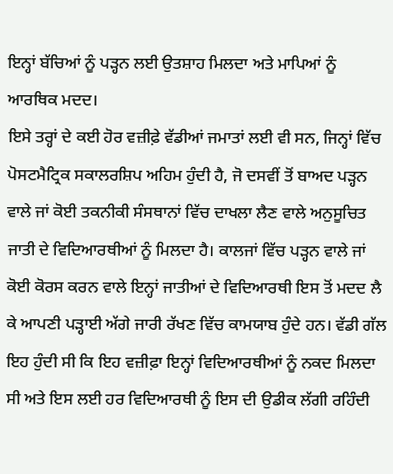ਇਨ੍ਹਾਂ ਬੱਚਿਆਂ ਨੂੰ ਪੜ੍ਹਨ ਲਈ ਉਤਸ਼ਾਹ ਮਿਲਦਾ ਅਤੇ ਮਾਪਿਆਂ ਨੂੰ ਆਰਥਿਕ ਮਦਦ।
ਇਸੇ ਤਰ੍ਹਾਂ ਦੇ ਕਈ ਹੋਰ ਵਜ਼ੀਫ਼ੇ ਵੱਡੀਆਂ ਜਮਾਤਾਂ ਲਈ ਵੀ ਸਨ, ਜਿਨ੍ਹਾਂ ਵਿੱਚ ਪੋਸਟਮੈਟ੍ਰਿਕ ਸਕਾਲਰਸ਼ਿਪ ਅਹਿਮ ਹੁੰਦੀ ਹੈ, ਜੋ ਦਸਵੀਂ ਤੋਂ ਬਾਅਦ ਪੜ੍ਹਨ ਵਾਲੇ ਜਾਂ ਕੋਈ ਤਕਨੀਕੀ ਸੰਸਥਾਨਾਂ ਵਿੱਚ ਦਾਖਲਾ ਲੈਣ ਵਾਲੇ ਅਨੁਸੂਚਿਤ ਜਾਤੀ ਦੇ ਵਿਦਿਆਰਥੀਆਂ ਨੂੰ ਮਿਲਦਾ ਹੈ। ਕਾਲਜਾਂ ਵਿੱਚ ਪੜ੍ਹਨ ਵਾਲੇ ਜਾਂ ਕੋਈ ਕੋਰਸ ਕਰਨ ਵਾਲੇ ਇਨ੍ਹਾਂ ਜਾਤੀਆਂ ਦੇ ਵਿਦਿਆਰਥੀ ਇਸ ਤੋਂ ਮਦਦ ਲੈ ਕੇ ਆਪਣੀ ਪੜ੍ਹਾਈ ਅੱਗੇ ਜਾਰੀ ਰੱਖਣ ਵਿੱਚ ਕਾਮਯਾਬ ਹੁੰਦੇ ਹਨ। ਵੱਡੀ ਗੱਲ ਇਹ ਹੁੰਦੀ ਸੀ ਕਿ ਇਹ ਵਜ਼ੀਫ਼ਾ ਇਨ੍ਹਾਂ ਵਿਦਿਆਰਥੀਆਂ ਨੂੰ ਨਕਦ ਮਿਲਦਾ ਸੀ ਅਤੇ ਇਸ ਲਈ ਹਰ ਵਿਦਿਆਰਥੀ ਨੂੰ ਇਸ ਦੀ ਉਡੀਕ ਲੱਗੀ ਰਹਿੰਦੀ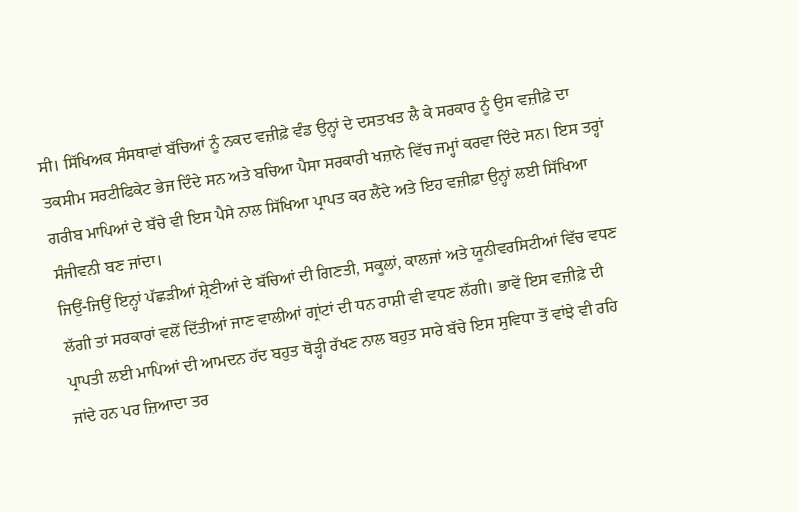ਸੀ। ਸਿੱਖਿਅਕ ਸੰਸਥਾਵਾਂ ਬੱਚਿਆਂ ਨੂੰ ਨਕਦ ਵਜ਼ੀਫ਼ੇ ਵੰਡ ਉਨ੍ਹਾਂ ਦੇ ਦਸਤਖਤ ਲੈ ਕੇ ਸਰਕਾਰ ਨੂੰ ਉਸ ਵਜ਼ੀਫ਼ੇ ਦਾ ਤਕਸੀਮ ਸਰਟੀਫਿਕੇਟ ਭੇਜ ਦਿੰਦੇ ਸਨ ਅਤੇ ਬਚਿਆ ਪੈਸਾ ਸਰਕਾਰੀ ਖਜ਼ਾਨੇ ਵਿੱਚ ਜਮ੍ਹਾਂ ਕਰਵਾ ਦਿੰਦੇ ਸਨ। ਇਸ ਤਰ੍ਹਾਂ ਗਰੀਬ ਮਾਪਿਆਂ ਦੇ ਬੱਚੇ ਵੀ ਇਸ ਪੈਸੇ ਨਾਲ ਸਿੱਖਿਆ ਪ੍ਰਾਪਤ ਕਰ ਲੈਂਦੇ ਅਤੇ ਇਹ ਵਜ਼ੀਫ਼ਾ ਉਨ੍ਹਾਂ ਲਈ ਸਿੱਖਿਆ ਸੰਜੀਵਨੀ ਬਣ ਜਾਂਦਾ।
ਜਿਉਂ-ਜਿਉਂ ਇਨ੍ਹਾਂ ਪੱਛੜੀਆਂ ਸ਼੍ਰੇਣੀਆਂ ਦੇ ਬੱਚਿਆਂ ਦੀ ਗਿਣਤੀ, ਸਕੂਲਾਂ, ਕਾਲਜਾਂ ਅਤੇ ਯੂਨੀਵਰਸਿਟੀਆਂ ਵਿੱਚ ਵਧਣ ਲੱਗੀ ਤਾਂ ਸਰਕਾਰਾਂ ਵਲੋਂ ਦਿੱਤੀਆਂ ਜਾਣ ਵਾਲੀਆਂ ਗ੍ਰਾਂਟਾਂ ਦੀ ਧਨ ਰਾਸ਼ੀ ਵੀ ਵਧਣ ਲੱਗੀ। ਭਾਵੇਂ ਇਸ ਵਜ਼ੀਫ਼ੇ ਦੀ ਪ੍ਰਾਪਤੀ ਲਈ ਮਾਪਿਆਂ ਦੀ ਆਮਦਨ ਹੱਦ ਬਹੁਤ ਥੋੜ੍ਹੀ ਰੱਖਣ ਨਾਲ ਬਹੁਤ ਸਾਰੇ ਬੱਚੇ ਇਸ ਸੁਵਿਧਾ ਤੋਂ ਵਾਂਝੇ ਵੀ ਰਹਿ ਜਾਂਦੇ ਹਨ ਪਰ ਜ਼ਿਆਦਾ ਤਰ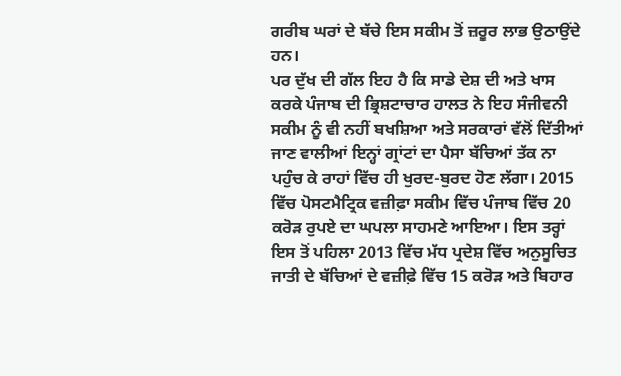ਗਰੀਬ ਘਰਾਂ ਦੇ ਬੱਚੇ ਇਸ ਸਕੀਮ ਤੋਂ ਜ਼ਰੂਰ ਲਾਭ ਉਠਾਉਂਦੇ ਹਨ।
ਪਰ ਦੁੱਖ ਦੀ ਗੱਲ ਇਹ ਹੈ ਕਿ ਸਾਡੇ ਦੇਸ਼ ਦੀ ਅਤੇ ਖਾਸ ਕਰਕੇ ਪੰਜਾਬ ਦੀ ਭ੍ਰਿਸ਼ਟਾਚਾਰ ਹਾਲਤ ਨੇ ਇਹ ਸੰਜੀਵਨੀ ਸਕੀਮ ਨੂੰ ਵੀ ਨਹੀਂ ਬਖਸ਼ਿਆ ਅਤੇ ਸਰਕਾਰਾਂ ਵੱਲੋਂ ਦਿੱਤੀਆਂ ਜਾਣ ਵਾਲੀਆਂ ਇਨ੍ਹਾਂ ਗ੍ਰਾਂਟਾਂ ਦਾ ਪੈਸਾ ਬੱਚਿਆਂ ਤੱਕ ਨਾ ਪਹੁੰਚ ਕੇ ਰਾਹਾਂ ਵਿੱਚ ਹੀ ਖੁਰਦ-ਬੁਰਦ ਹੋਣ ਲੱਗਾ। 2015 ਵਿੱਚ ਪੋਸਟਮੈਟ੍ਰਿਕ ਵਜ਼ੀਫ਼ਾ ਸਕੀਮ ਵਿੱਚ ਪੰਜਾਬ ਵਿੱਚ 20 ਕਰੋੜ ਰੁਪਏ ਦਾ ਘਪਲਾ ਸਾਹਮਣੇ ਆਇਆ। ਇਸ ਤਰ੍ਹਾਂ ਇਸ ਤੋਂ ਪਹਿਲਾ 2013 ਵਿੱਚ ਮੱਧ ਪ੍ਰਦੇਸ਼ ਵਿੱਚ ਅਨੁਸੂਚਿਤ ਜਾਤੀ ਦੇ ਬੱਚਿਆਂ ਦੇ ਵਜ਼ੀਫ਼ੇ ਵਿੱਚ 15 ਕਰੋੜ ਅਤੇ ਬਿਹਾਰ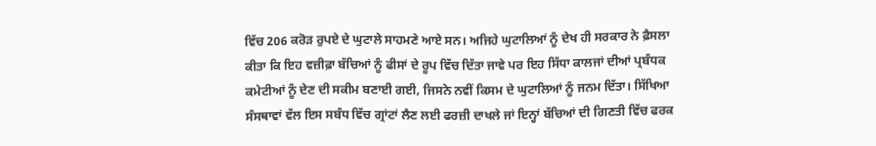ਵਿੱਚ 206 ਕਰੋੜ ਰੁਪਏ ਦੇ ਘੁਟਾਲੇ ਸਾਹਮਣੇ ਆਏ ਸਨ। ਅਜਿਹੇ ਘੁਟਾਲਿਆਂ ਨੂੰ ਦੇਖ ਹੀ ਸਰਕਾਰ ਨੇ ਫ਼ੈਸਲਾ ਕੀਤਾ ਕਿ ਇਹ ਵਜ਼ੀਫ਼ਾ ਬੱਚਿਆਂ ਨੂੰ ਫੀਸਾਂ ਦੇ ਰੂਪ ਵਿੱਚ ਦਿੱਤਾ ਜਾਵੇ ਪਰ ਇਹ ਸਿੱਧਾ ਕਾਲਜਾਂ ਦੀਆਂ ਪ੍ਰਬੰਧਕ ਕਮੇਟੀਆਂ ਨੂੰ ਦੇਣ ਦੀ ਸਕੀਮ ਬਣਾਈ ਗਈ, ਜਿਸਨੇ ਨਵੀਂ ਕਿਸਮ ਦੇ ਘੁਟਾਲਿਆਂ ਨੂੰ ਜਨਮ ਦਿੱਤਾ। ਸਿੱਖਿਆ ਸੰਸਥਾਵਾਂ ਵੱਲ ਇਸ ਸਬੰਧ ਵਿੱਚ ਗ੍ਰਾਂਟਾਂ ਲੈਣ ਲਈ ਫਰਜ਼ੀ ਦਾਖਲੇ ਜਾਂ ਇਨ੍ਹਾਂ ਬੱਚਿਆਂ ਦੀ ਗਿਣਤੀ ਵਿੱਚ ਫਰਕ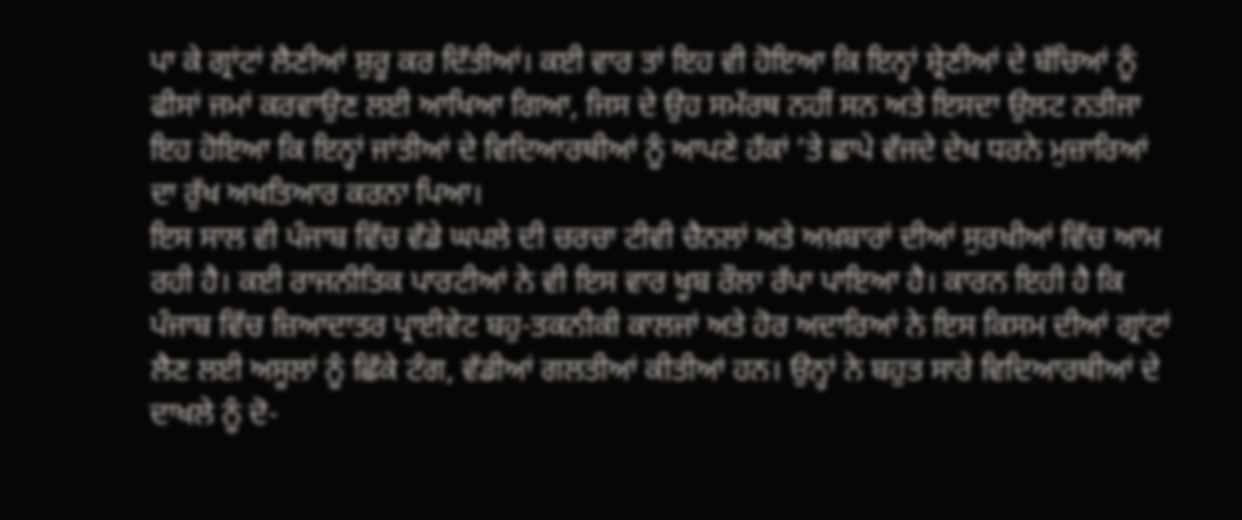ਪਾ ਕੇ ਗ੍ਰਾਂਟਾਂ ਲੈਣੀਆਂ ਸ਼ੁਰੂ ਕਰ ਦਿੱਤੀਆਂ। ਕਈ ਵਾਰ ਤਾਂ ਇਹ ਵੀ ਹੋਇਆ ਕਿ ਇਨ੍ਹਾਂ ਸ਼੍ਰੇਣੀਆਂ ਦੇ ਬੱਚਿਆਂ ਨੂੰ ਫੀਸਾਂ ਜਮਾਂ ਕਰਵਾਉਣ ਲਈ ਆਖਿਆ ਗਿਆ, ਜਿਸ ਦੇ ਉਹ ਸਮੱਰਥ ਨਹੀਂ ਸਨ ਅਤੇ ਇਸਦਾ ਉਲਟ ਨਤੀਜਾ ਇਹ ਹੋਇਆ ਕਿ ਇਨ੍ਹਾਂ ਜਾਂਤੀਆਂ ਦੇ ਵਿਦਿਆਰਥੀਆਂ ਨੂੰ ਆਪਣੇ ਹੱਕਾਂ ’ਤੇ ਛਾਪੇ ਵੱਜਦੇ ਦੇਖ ਧਰਨੇ ਮੁਜ਼ਾਰਿਆਂ ਦਾ ਰੁੱਖ ਅਖਤਿਆਰ ਕਰਨਾ ਪਿਆ।
ਇਸ ਸਾਲ ਵੀ ਪੰਜਾਬ ਵਿੱਚ ਵੱਡੇ ਘਪਲੇ ਦੀ ਚਰਚਾ ਟੀਵੀ ਚੈਨਲਾਂ ਅਤੇ ਅਖ਼ਬਾਰਾਂ ਦੀਆਂ ਸੁਰਖੀਆਂ ਵਿੱਚ ਆਮ ਰਹੀ ਹੈ। ਕਈ ਰਾਜਨੀਤਿਕ ਪਾਰਟੀਆਂ ਨੇ ਵੀ ਇਸ ਵਾਰ ਖੂਬ ਰੌਲਾ ਰੱਪਾ ਪਾਇਆ ਹੈ। ਕਾਰਨ ਇਹੀ ਹੈ ਕਿ ਪੰਜਾਬ ਵਿੱਚ ਜ਼ਿਆਦਾਤਰ ਪ੍ਰਾਈਵੇਟ ਬਹੁ-ਤਕਨੀਕੀ ਕਾਲਜਾਂ ਅਤੇ ਹੋਰ ਅਦਾਰਿਆਂ ਨੇ ਇਸ ਕਿਸਮ ਦੀਆਂ ਗ੍ਰਾਂਟਾਂ ਲੈਣ ਲਈ ਅਸੂਲਾਂ ਨੂੰ ਛਿੱਕੇ ਟੰਗ, ਵੱਡੀਆਂ ਗਲਤੀਆਂ ਕੀਤੀਆਂ ਹਨ। ਉਨ੍ਹਾਂ ਨੇ ਬਹੁਤ ਸਾਰੇ ਵਿਦਿਆਰਥੀਆਂ ਦੇ ਦਾਖਲੇ ਨੂੰ ਦੋ-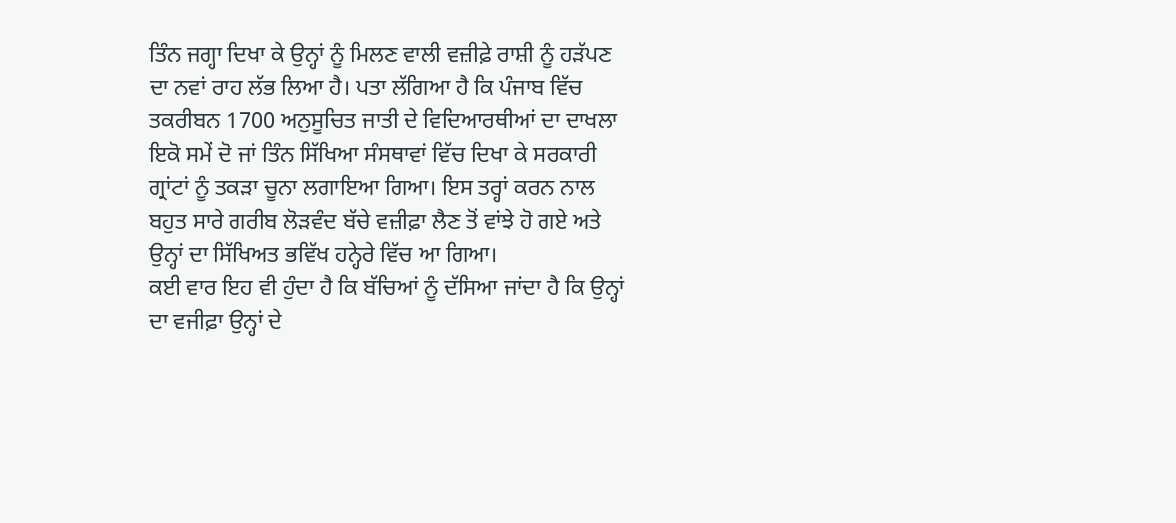ਤਿੰਨ ਜਗ੍ਹਾ ਦਿਖਾ ਕੇ ਉਨ੍ਹਾਂ ਨੂੰ ਮਿਲਣ ਵਾਲੀ ਵਜ਼ੀਫ਼ੇ ਰਾਸ਼ੀ ਨੂੰ ਹੜੱਪਣ ਦਾ ਨਵਾਂ ਰਾਹ ਲੱਭ ਲਿਆ ਹੈ। ਪਤਾ ਲੱਗਿਆ ਹੈ ਕਿ ਪੰਜਾਬ ਵਿੱਚ ਤਕਰੀਬਨ 1700 ਅਨੁਸੂਚਿਤ ਜਾਤੀ ਦੇ ਵਿਦਿਆਰਥੀਆਂ ਦਾ ਦਾਖਲਾ ਇਕੋ ਸਮੇਂ ਦੋ ਜਾਂ ਤਿੰਨ ਸਿੱਖਿਆ ਸੰਸਥਾਵਾਂ ਵਿੱਚ ਦਿਖਾ ਕੇ ਸਰਕਾਰੀ ਗ੍ਰਾਂਟਾਂ ਨੂੰ ਤਕੜਾ ਚੂਨਾ ਲਗਾਇਆ ਗਿਆ। ਇਸ ਤਰ੍ਹਾਂ ਕਰਨ ਨਾਲ ਬਹੁਤ ਸਾਰੇ ਗਰੀਬ ਲੋੜਵੰਦ ਬੱਚੇ ਵਜ਼ੀਫ਼ਾ ਲੈਣ ਤੋਂ ਵਾਂਝੇ ਹੋ ਗਏ ਅਤੇ ਉਨ੍ਹਾਂ ਦਾ ਸਿੱਖਿਅਤ ਭਵਿੱਖ ਹਨ੍ਹੇਰੇ ਵਿੱਚ ਆ ਗਿਆ।
ਕਈ ਵਾਰ ਇਹ ਵੀ ਹੁੰਦਾ ਹੈ ਕਿ ਬੱਚਿਆਂ ਨੂੰ ਦੱਸਿਆ ਜਾਂਦਾ ਹੈ ਕਿ ਉਨ੍ਹਾਂ ਦਾ ਵਜੀਫ਼ਾ ਉਨ੍ਹਾਂ ਦੇ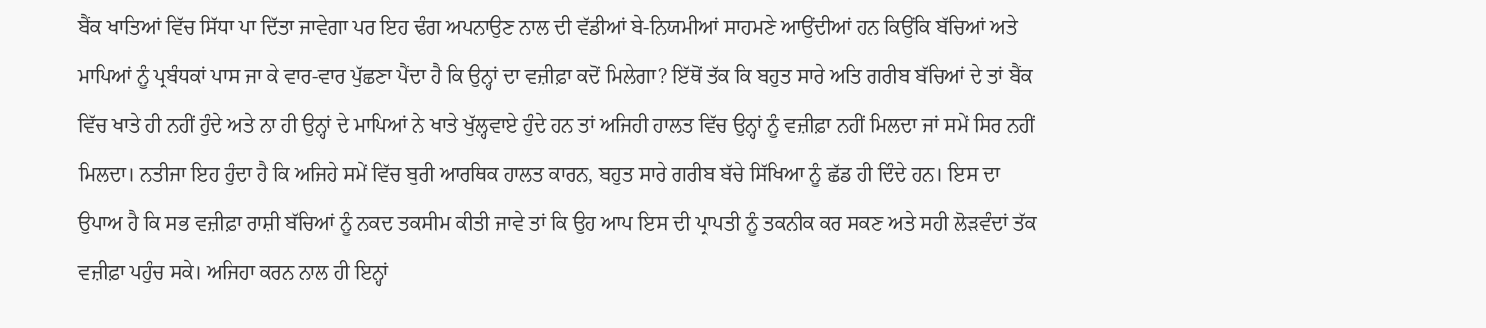ਬੈਂਕ ਖਾਤਿਆਂ ਵਿੱਚ ਸਿੱਧਾ ਪਾ ਦਿੱਤਾ ਜਾਵੇਗਾ ਪਰ ਇਹ ਢੰਗ ਅਪਨਾਉਣ ਨਾਲ ਦੀ ਵੱਡੀਆਂ ਬੇ-ਨਿਯਮੀਆਂ ਸਾਹਮਣੇ ਆਉਂਦੀਆਂ ਹਨ ਕਿਉਂਕਿ ਬੱਚਿਆਂ ਅਤੇ ਮਾਪਿਆਂ ਨੂੰ ਪ੍ਰਬੰਧਕਾਂ ਪਾਸ ਜਾ ਕੇ ਵਾਰ-ਵਾਰ ਪੁੱਛਣਾ ਪੈਂਦਾ ਹੈ ਕਿ ਉਨ੍ਹਾਂ ਦਾ ਵਜ਼ੀਫ਼ਾ ਕਦੋਂ ਮਿਲੇਗਾ? ਇੱਥੋਂ ਤੱਕ ਕਿ ਬਹੁਤ ਸਾਰੇ ਅਤਿ ਗਰੀਬ ਬੱਚਿਆਂ ਦੇ ਤਾਂ ਬੈਂਕ ਵਿੱਚ ਖਾਤੇ ਹੀ ਨਹੀਂ ਹੁੰਦੇ ਅਤੇ ਨਾ ਹੀ ਉਨ੍ਹਾਂ ਦੇ ਮਾਪਿਆਂ ਨੇ ਖਾਤੇ ਖੁੱਲ੍ਹਵਾਏ ਹੁੰਦੇ ਹਨ ਤਾਂ ਅਜਿਹੀ ਹਾਲਤ ਵਿੱਚ ਉਨ੍ਹਾਂ ਨੂੰ ਵਜ਼ੀਫ਼ਾ ਨਹੀਂ ਮਿਲਦਾ ਜਾਂ ਸਮੇਂ ਸਿਰ ਨਹੀਂ ਮਿਲਦਾ। ਨਤੀਜਾ ਇਹ ਹੁੰਦਾ ਹੈ ਕਿ ਅਜਿਹੇ ਸਮੇਂ ਵਿੱਚ ਬੁਰੀ ਆਰਥਿਕ ਹਾਲਤ ਕਾਰਨ, ਬਹੁਤ ਸਾਰੇ ਗਰੀਬ ਬੱਚੇ ਸਿੱਖਿਆ ਨੂੰ ਛੱਡ ਹੀ ਦਿੰਦੇ ਹਨ। ਇਸ ਦਾ ਉਪਾਅ ਹੈ ਕਿ ਸਭ ਵਜ਼ੀਫ਼ਾ ਰਾਸ਼ੀ ਬੱਚਿਆਂ ਨੂੰ ਨਕਦ ਤਕਸੀਮ ਕੀਤੀ ਜਾਵੇ ਤਾਂ ਕਿ ਉਹ ਆਪ ਇਸ ਦੀ ਪ੍ਰਾਪਤੀ ਨੂੰ ਤਕਨੀਕ ਕਰ ਸਕਣ ਅਤੇ ਸਹੀ ਲੋੜਵੰਦਾਂ ਤੱਕ ਵਜ਼ੀਫ਼ਾ ਪਹੁੰਚ ਸਕੇ। ਅਜਿਹਾ ਕਰਨ ਨਾਲ ਹੀ ਇਨ੍ਹਾਂ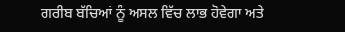ਗਰੀਬ ਬੱਚਿਆਂ ਨੂੰ ਅਸਲ ਵਿੱਚ ਲਾਭ ਹੋਵੇਗਾ ਅਤੇ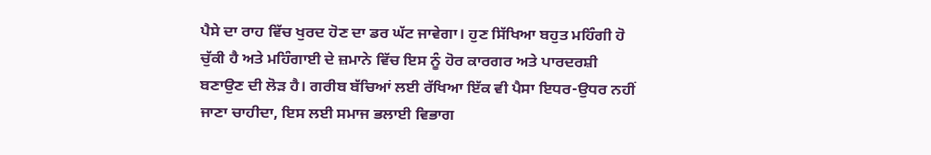ਪੈਸੇ ਦਾ ਰਾਹ ਵਿੱਚ ਖੁਰਦ ਹੋਣ ਦਾ ਡਰ ਘੱਟ ਜਾਵੇਗਾ। ਹੁਣ ਸਿੱਖਿਆ ਬਹੁਤ ਮਹਿੰਗੀ ਹੋ ਚੁੱਕੀ ਹੈ ਅਤੇ ਮਹਿੰਗਾਈ ਦੇ ਜ਼ਮਾਨੇ ਵਿੱਚ ਇਸ ਨੂੰ ਹੋਰ ਕਾਰਗਰ ਅਤੇ ਪਾਰਦਰਸ਼ੀ ਬਣਾਉਣ ਦੀ ਲੋੜ ਹੈ। ਗਰੀਬ ਬੱਚਿਆਂ ਲਈ ਰੱਖਿਆ ਇੱਕ ਵੀ ਪੈਸਾ ਇਧਰ-ਉਧਰ ਨਹੀਂ ਜਾਣਾ ਚਾਹੀਦਾ, ਇਸ ਲਈ ਸਮਾਜ ਭਲਾਈ ਵਿਭਾਗ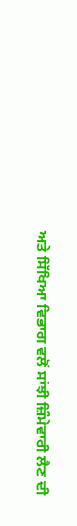ਅਤੇ ਸਿੱਖਿਆ ਵਿਭਾਗ ਵਲੋਂ ਸਾਂਝੀ ਜ਼ਿੰਮੇਵਾਰੀ ਲੈਣ ਦੀ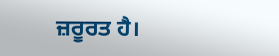ਜ਼ਰੂਰਤ ਹੈ।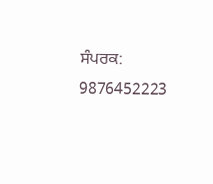ਸੰਪਰਕ: 9876452223